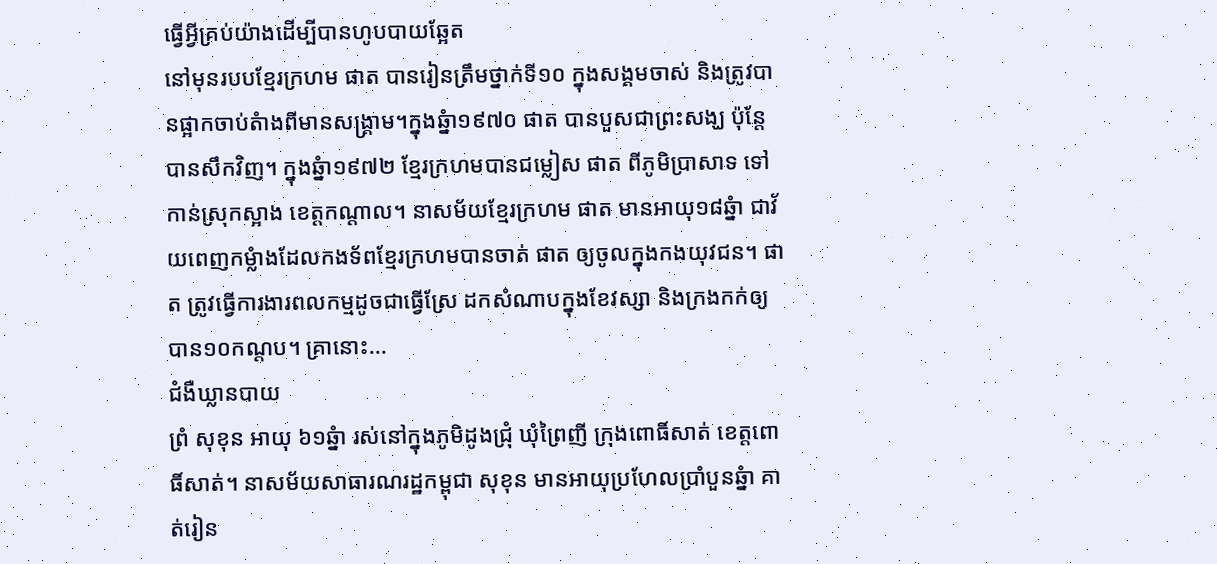ធ្វើអ្វីគ្រប់យ៉ាងដើម្បីបានហូបបាយឆ្អែត
នៅមុនរបបខ្មែរក្រហម ផាត បានរៀនត្រឹមថ្នាក់ទី១០ ក្នុងសង្គមចាស់ និងត្រូវបានផ្អាកចាប់តំាងពីមានសង្រ្គាម។ក្នុងឆ្នំា១៩៧០ ផាត បានបួសជាព្រះសង្ឃ ប៉ុន្តែបានសឹកវិញ។ ក្នុងឆ្នំា១៩៧២ ខ្មែរក្រហមបានជម្លៀស ផាត ពីភូមិប្រាសាទ ទៅកាន់ស្រុកស្អាង ខេត្តកណ្តាល។ នាសម័យខ្មែរក្រហម ផាត មានអាយុ១៨ឆ្នំា ជាវ័យពេញកម្លំាងដែលកងទ័ពខ្មែរក្រហមបានចាត់ ផាត ឲ្យចូលក្នុងកងយុវជន។ ផាត ត្រូវធ្វើការងារពលកម្មដូចជាធ្វើស្រែ ដកសំណាបក្នុងខែវស្សា និងក្រងកក់ឲ្យបាន១០កណ្តប។ គ្រានោះ...
ជំងឺឃ្លានបាយ
ព្រំ សុខុន អាយុ ៦១ឆ្នំា រស់នៅក្នុងភូមិដូងជ្រុំ ឃុំព្រៃញី ក្រុងពោធិ៍សាត់ ខេត្តពោធិ៍សាត់។ នាសម័យសាធារណរដ្ឋកម្ពុជា សុខុន មានអាយុប្រហែលប្រាំបួនឆ្នំា គាត់រៀន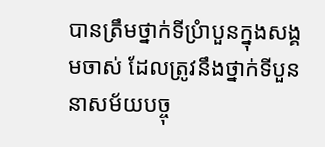បានត្រឹមថ្នាក់ទីប្រំាបួនក្នុងសង្គមចាស់ ដែលត្រូវនឹងថ្នាក់ទីបួននាសម័យបច្ចុ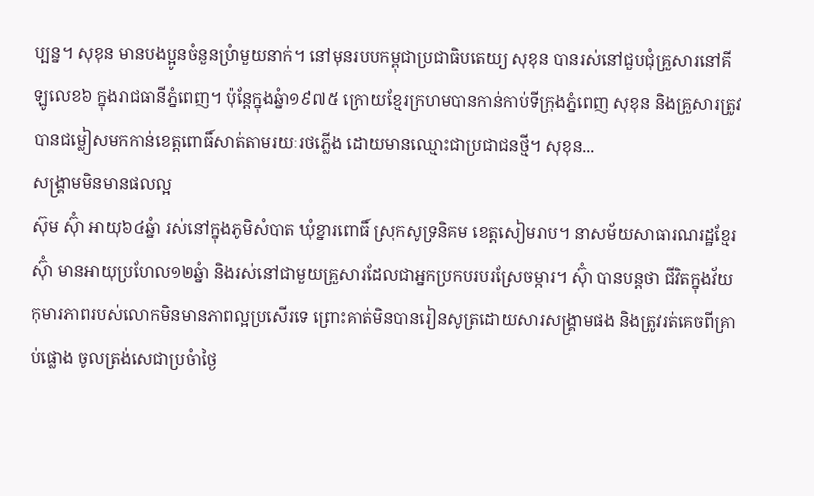ប្បន្ន។ សុខុន មានបងប្អូនចំនួនប្រំាមួយនាក់។ នៅមុនរបបកម្ពុជាប្រជាធិបតេយ្យ សុខុន បានរស់នៅជួបជុំគ្រួសារនៅគីឡូលេខ៦ ក្នុងរាជធានីភ្នំពេញ។ ប៉ុន្តែក្នុងឆ្នំា១៩៧៥ ក្រោយខ្មែរក្រហមបានកាន់កាប់ទីក្រុងភ្នំពេញ សុខុន និងគ្រួសារត្រូវបានជម្លៀសមកកាន់ខេត្តពោធិ៍សាត់តាមរយៈរថភ្លើង ដោយមានឈ្មោះជាប្រជាជនថ្មី។ សុខុន...
សង្រ្គាមមិនមានផលល្អ
ស៊ុម ស៊ុំា អាយុ៦៤ឆ្នំា រស់នៅក្នុងភូមិសំបាត ឃុំខ្នារពោធិ៍ ស្រុកសូទ្រនិគម ខេត្តសៀមរាប។ នាសម័យសាធារណរដ្ឋខ្មែរ ស៊ុំា មានអាយុប្រហែល១២ឆ្នំា និងរស់នៅជាមួយគ្រួសារដែលជាអ្នកប្រកបរបរស្រែចម្ការ។ ស៊ុំា បានបន្តថា ជីវិតក្នុងវ័យកុមារភាពរបស់លោកមិនមានភាពល្អប្រសើរទេ ព្រោះគាត់មិនបានរៀនសូត្រដោយសារសង្រ្គាមផង និងត្រូវរត់គេចពីគ្រាប់ផ្លោង ចូលត្រង់សេជាប្រចំាថ្ងៃ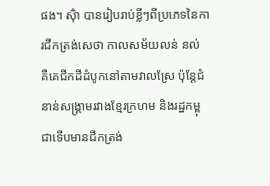ផង។ ស៊ុំា បានរៀបរាប់ខ្លីៗពីប្រភេទនៃការជីកត្រង់សេថា កាលសម័យលន់ នល់ គឺគេជីកដីដំបូកនៅតាមវាលស្រែ ប៉ុន្តែជំនាន់សង្រ្គាមរវាងខ្មែរក្រហម និងរដ្ឋកម្ពុជាទើបមានជីកត្រង់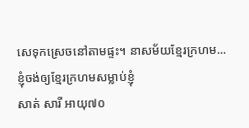សេទុកស្រេចនៅតាមផ្ទះ។ នាសម័យខ្មែរក្រហម...
ខ្ញុំចង់ឲ្យខ្មែរក្រហមសម្លាប់ខ្ញុំ
សាត់ សារី អាយុ៧០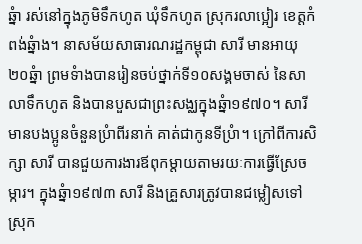ឆ្នំា រស់នៅក្នុងភូមិទឹកហូត ឃុំទឹកហូត ស្រុករលាប្អៀរ ខេត្តកំពង់ឆ្នំាង។ នាសម័យសាធារណរដ្ឋកម្ពុជា សារី មានអាយុ ២០ឆ្នំា ព្រមទំាងបានរៀនចប់ថ្នាក់ទី១០សង្គមចាស់ នៃសាលាទឹកហូត និងបានបួសជាព្រះសង្ឈក្នុងឆ្នំា១៩៧០។ សារី មានបងប្អូនចំនួនប្រំាពីរនាក់ គាត់ជាកូនទីប្រំា។ ក្រៅពីការសិក្សា សារី បានជួយការងារឪពុកម្តាយតាមរយៈការធ្វើស្រែចម្ការ។ ក្នុងឆ្នំា១៩៧៣ សារី និងគ្រួសារត្រូវបានជម្លៀសទៅស្រុក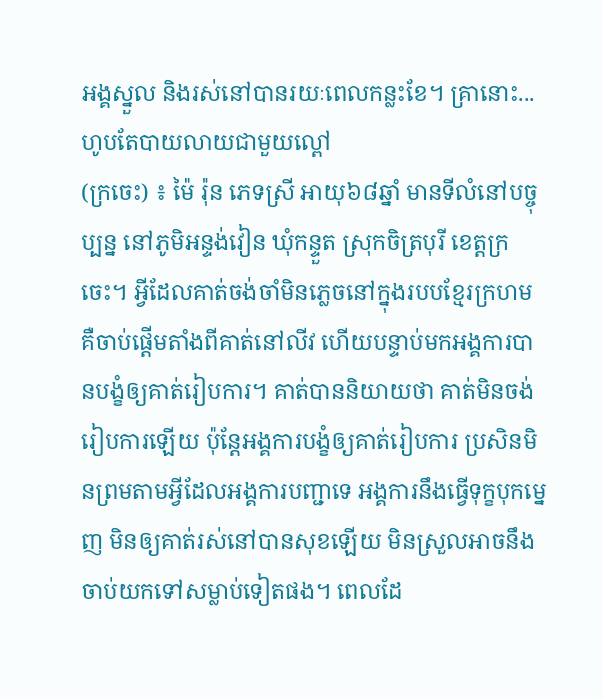អង្គស្នួល និងរស់នៅបានរយៈពេលកន្លះខែ។ គ្រានោះ...
ហូបតែបាយលាយជាមួយល្ពៅ
(ក្រចេះ) ៖ ម៉ៃ រ៉ុន ភេទស្រី អាយុ៦៨ឆ្នាំ មានទីលំនៅបច្ចុប្បន្ន នៅភូមិអន្ទង់វៀន ឃុំកន្ទួត ស្រុកចិត្របុរី ខេត្តក្រចេះ។ អ្វីដែលគាត់ចង់ចាំមិនភ្លេចនៅក្នុងរបបខ្មែរក្រហម គឺចាប់ផ្ដើមតាំងពីគាត់នៅលីវ ហើយបន្ទាប់មកអង្គការបានបង្ខំឲ្យគាត់រៀបការ។ គាត់បាននិយាយថា គាត់មិនចង់រៀបការឡើយ ប៉ុន្តែអង្គការបង្ខំឲ្យគាត់រៀបការ ប្រសិនមិនព្រមតាមអ្វីដែលអង្គការបញ្ជាទេ អង្គការនឹងធ្វើទុក្ខបុកម្នេញ មិនឲ្យគាត់រស់នៅបានសុខឡើយ មិនស្រួលអាចនឹងចាប់យកទៅសម្លាប់ទៀតផង។ ពេលដែ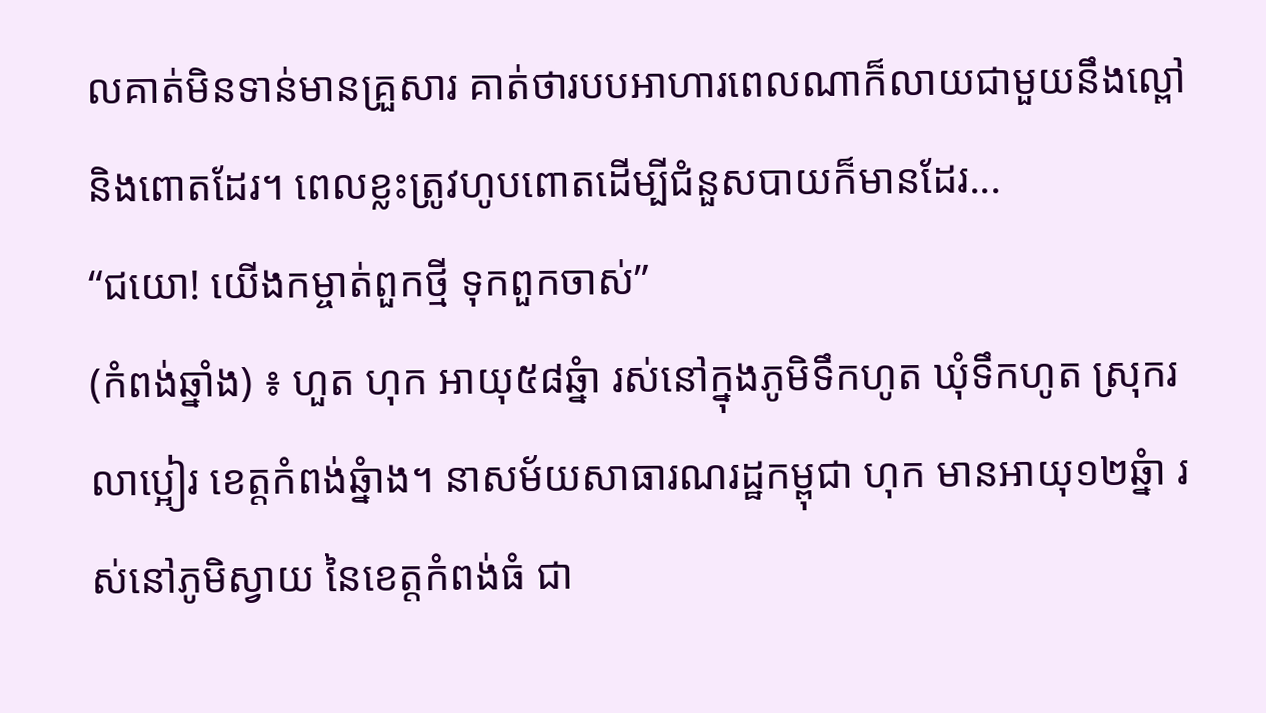លគាត់មិនទាន់មានគ្រួសារ គាត់ថារបបអាហារពេលណាក៏លាយជាមួយនឹងល្ពៅ និងពោតដែរ។ ពេលខ្លះត្រូវហូបពោតដើម្បីជំនួសបាយក៏មានដែរ...
“ជយោ! យើងកម្ចាត់ពួកថ្មី ទុកពួកចាស់”
(កំពង់ឆ្នាំង) ៖ ហួត ហុក អាយុ៥៨ឆ្នំា រស់នៅក្នុងភូមិទឹកហូត ឃុំទឹកហូត ស្រុករលាប្អៀរ ខេត្តកំពង់ឆ្នំាង។ នាសម័យសាធារណរដ្ឋកម្ពុជា ហុក មានអាយុ១២ឆ្នំា រស់នៅភូមិស្វាយ នៃខេត្តកំពង់ធំ ជា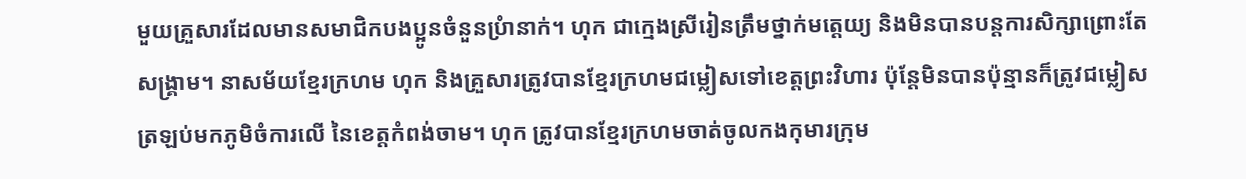មួយគ្រួសារដែលមានសមាជិកបងប្អូនចំនួនប្រំានាក់។ ហុក ជាក្មេងស្រីរៀនត្រឹមថ្នាក់មតេ្តយ្យ និងមិនបានបន្តការសិក្សាព្រោះតែសង្រ្គាម។ នាសម័យខ្មែរក្រហម ហុក និងគ្រួសារត្រូវបានខ្មែរក្រហមជម្លៀសទៅខេត្តព្រះវិហារ ប៉ុន្តែមិនបានប៉ុន្មានក៏ត្រូវជម្លៀសត្រឡប់មកភូមិចំការលើ នៃខេត្តកំពង់ចាម។ ហុក ត្រូវបានខ្មែរក្រហមចាត់ចូលកងកុមារក្រុម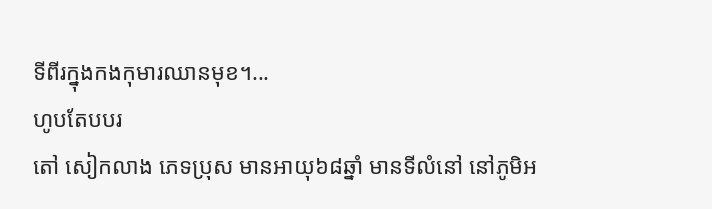ទីពីរក្នុងកងកុមារឈានមុខ។...
ហូបតែបបរ
តៅ សៀកលាង ភេទប្រុស មានអាយុ៦៨ឆ្នាំ មានទីលំនៅ នៅភូមិអ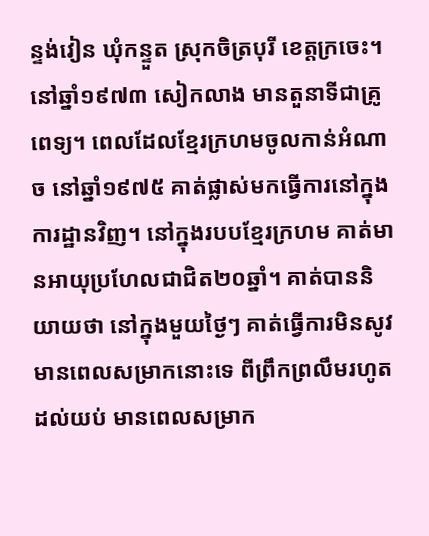ន្ទង់វៀន ឃុំកន្ទួត ស្រុកចិត្របុរី ខេត្តក្រចេះ។ នៅឆ្នាំ១៩៧៣ សៀកលាង មានតួនាទីជាគ្រូពេទ្យ។ ពេលដែលខ្មែរក្រហមចូលកាន់អំណាច នៅឆ្នាំ១៩៧៥ គាត់ផ្លាស់មកធ្វើការនៅក្នុងការដ្ឋានវិញ។ នៅក្នុងរបបខ្មែរក្រហម គាត់មានអាយុប្រហែលជាជិត២០ឆ្នាំ។ គាត់បាននិយាយថា នៅក្នុងមួយថ្ងៃៗ គាត់ធ្វើការមិនសូវមានពេលសម្រាកនោះទេ ពីព្រឹកព្រលឹមរហូតដល់យប់ មានពេលសម្រាក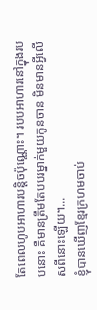តែពេលហូបអាហារបន្តិចប៉ុណ្ណោះ។ របបអាហារនៅក្នុងរបបនោះ គឺមានត្រឹមតែបបរម្នាក់មួយកូនចាន មិនមានអ្វីលើសពីនោះឡើយ។...
ខ្ញុំបានឃើញខ្មែរក្រហមចាប់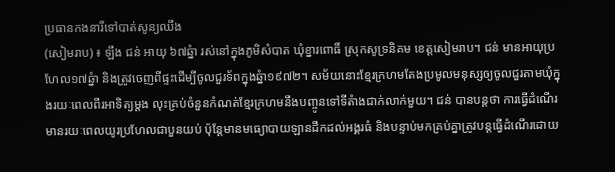ប្រធានកងនារីទៅបាត់សូន្យឈឹង
(សៀមរាប) ៖ ឡឹង ជន់ អាយុ ៦៧ឆ្នំា រស់នៅក្នុងភូមិសំបាត ឃុំខ្នារពោធិ៍ ស្រុកសូទ្រនិគម ខេត្តសៀមរាប។ ជន់ មានអាយុប្រហែល១៧ឆ្នំា និងត្រូវចេញពីផ្ទះដើម្បីចូលជួរទ័ពក្នុងឆ្នំា១៩៧២។ សម័យនោះខ្មែរក្រហមតែងប្រមូលមនុស្សឲ្យចូលជួរតាមឃុំក្នុងរយៈពេលពីរអាទិត្យម្តង លុះគ្រប់ចំនួនកំណត់ខ្មែរក្រហមនឹងបញ្ចូនទៅទីតំាងជាក់លាក់មួយ។ ជន់ បានបន្តថា ការធ្វើដំណើរមានរយៈពេលយូរប្រហែលជាបួនយប់ ប៉ុន្តែមានមធ្យោបាយឡានដឹកដល់អង្គរធំ និងបន្ទាប់មកគ្រប់គ្នាត្រូវបន្តធ្វើដំណើរដោយ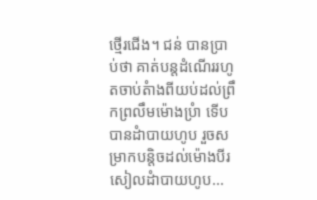ថ្មើរជើង។ ជន់ បានប្រាប់ថា គាត់បន្តដំណើររហូតចាប់តំាងពីយប់ដល់ព្រឹកព្រលឹមម៉ោងប្រំា ទើបបានដំាបាយហូប រួចសម្រាកបន្តិចដល់ម៉ោងបីរសៀលដំាបាយហូប...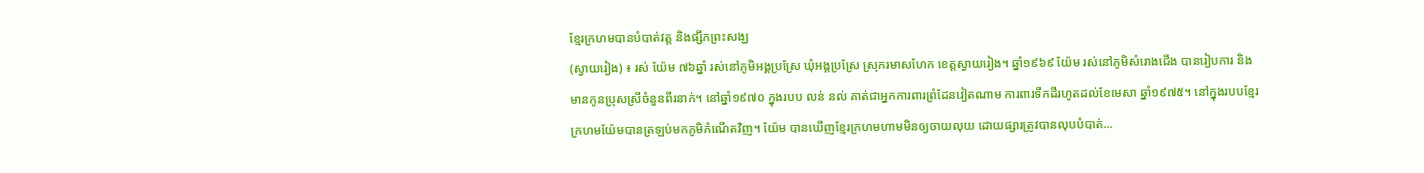ខ្មែរក្រហមបានបំបាត់វត្ត និងផ្សឹកព្រះសង្ឃ
(ស្វាយរៀង) ៖ រស់ យ៉ែម ៧៦ឆ្នាំ រស់នៅភូមិអង្គប្រស្រែ ឃុំអង្គប្រស្រែ ស្រុករមាសហែក ខេត្តស្វាយរៀង។ ឆ្នាំ១៩៦៩ យ៉ែម រស់នៅភូមិសំរោងជើង បានរៀបការ និងមានកូនប្រុសស្រីចំនួនពីរនាក់។ នៅឆ្នាំ១៩៧០ ក្នុងរបប លន់ នល់ គាត់ជាអ្នកការពារព្រំដែនវៀតណាម ការពារទឹកដីរហូតដល់ខែមេសា ឆ្នាំ១៩៧៥។ នៅក្នុងរបបខ្មែរក្រហមយ៉ែមបានត្រឡប់មកភូមិកំណើតវិញ។ យ៉ែម បានឃើញខ្មែរក្រហមហាមមិនឲ្យចាយលុយ ដោយផ្សារត្រូវបានលុបបំបាត់...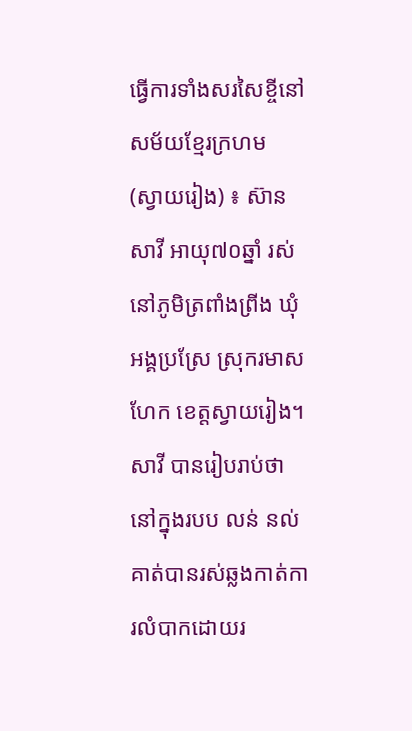ធ្វើការទាំងសរសៃខ្ចីនៅសម័យខ្មែរក្រហម
(ស្វាយរៀង) ៖ ស៊ាន សាវី អាយុ៧០ឆ្នាំ រស់នៅភូមិត្រពាំងព្រីង ឃុំអង្គប្រស្រែ ស្រុករមាសហែក ខេត្តស្វាយរៀង។ សាវី បានរៀបរាប់ថា នៅក្នុងរបប លន់ នល់ គាត់បានរស់ឆ្លងកាត់ការលំបាកដោយរ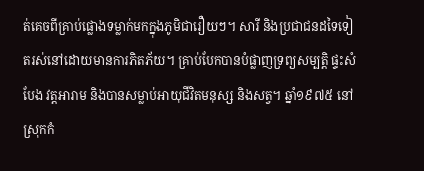ត់គេចពីគ្រាប់ផ្លោងទម្លាក់មកក្នុងភូមិជារឿយៗ។ សារី និងប្រជាជនដទៃទៀតរស់នៅដោយមានការភិតភ័យ។ គ្រាប់បែកបានបំផ្លាញទ្រព្យសម្បត្តិ ផ្ទះសំបែង វត្តអារាម និងបានសម្លាប់អាយុជីវិតមនុស្ស និងសត្វ។ ឆ្នាំ១៩៧៥ នៅស្រុកកំ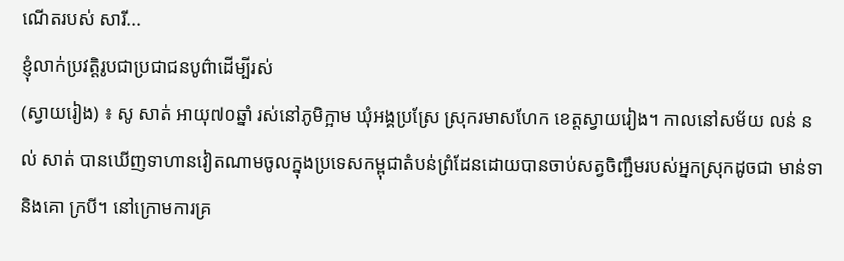ណើតរបស់ សារី...
ខ្ញុំលាក់ប្រវត្តិរូបជាប្រជាជនបូព៌ាដើម្បីរស់
(ស្វាយរៀង) ៖ សូ សាត់ អាយុ៧០ឆ្នាំ រស់នៅភូមិក្អាម ឃុំអង្គប្រស្រែ ស្រុករមាសហែក ខេត្តស្វាយរៀង។ កាលនៅសម័យ លន់ នល់ សាត់ បានឃើញទាហានវៀតណាមចូលក្នុងប្រទេសកម្ពុជាតំបន់ព្រំដែនដោយបានចាប់សត្វចិញ្ជឹមរបស់អ្នកស្រុកដូចជា មាន់ទា និងគោ ក្របី។ នៅក្រោមការគ្រ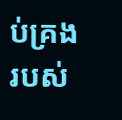ប់គ្រងរបស់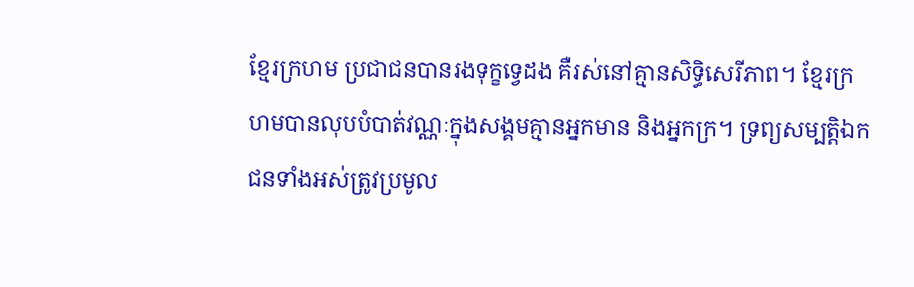ខ្មែរក្រហម ប្រជាជនបានរងទុក្ខទ្វេដង គឺរស់នៅគ្មានសិទ្ធិសេរីភាព។ ខ្មែរក្រហមបានលុបបំបាត់វណ្ណៈក្នុងសង្គមគ្មានអ្នកមាន និងអ្នកក្រ។ ទ្រព្យសម្បត្តិឯកជនទាំងអស់ត្រូវប្រមូល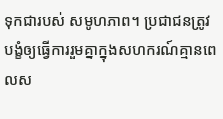ទុកជារបស់ សមូហភាព។ ប្រជាជនត្រូវបង្ខំឲ្យធ្វើការរួមគ្នាក្នុងសហករណ៍គ្មានពេលស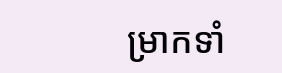ម្រាកទាំ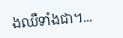ងឈឺទាំងជា។...